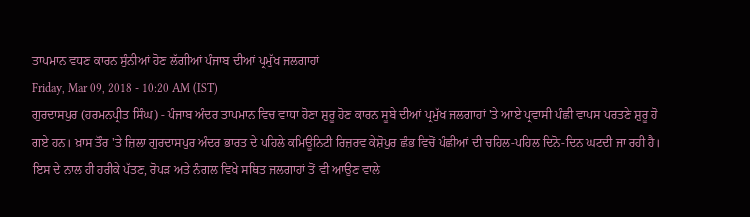ਤਾਪਮਾਨ ਵਧਣ ਕਾਰਨ ਸੁੰਨੀਆਂ ਹੋਣ ਲੱਗੀਆਂ ਪੰਜਾਬ ਦੀਆਂ ਪ੍ਰਮੁੱਖ ਜਲਗਾਹਾਂ
Friday, Mar 09, 2018 - 10:20 AM (IST)
ਗੁਰਦਾਸਪੁਰ (ਹਰਮਨਪ੍ਰੀਤ ਸਿੰਘ) - ਪੰਜਾਬ ਅੰਦਰ ਤਾਪਮਾਨ ਵਿਚ ਵਾਧਾ ਹੋਣਾ ਸ਼ੁਰੂ ਹੋਣ ਕਾਰਨ ਸੂਬੇ ਦੀਆਂ ਪ੍ਰਮੁੱਖ ਜਲਗਾਹਾਂ 'ਤੇ ਆਏ ਪ੍ਰਵਾਸੀ ਪੰਛੀ ਵਾਪਸ ਪਰਤਣੇ ਸ਼ੁਰੂ ਹੋ ਗਏ ਹਨ। ਖ਼ਾਸ ਤੌਰ 'ਤੇ ਜ਼ਿਲਾ ਗੁਰਦਾਸਪੁਰ ਅੰਦਰ ਭਾਰਤ ਦੇ ਪਹਿਲੇ ਕਮਿਊਨਿਟੀ ਰਿਜ਼ਰਵ ਕੇਸ਼ੋਪੁਰ ਛੰਭ ਵਿਚੋਂ ਪੰਛੀਆਂ ਦੀ ਚਹਿਲ-ਪਹਿਲ ਦਿਨੋ-ਦਿਨ ਘਟਦੀ ਜਾ ਰਹੀ ਹੈ। ਇਸ ਦੇ ਨਾਲ ਹੀ ਹਰੀਕੇ ਪੱਤਣ, ਰੋਪੜ ਅਤੇ ਨੰਗਲ ਵਿਖੇ ਸਥਿਤ ਜਲਗਾਹਾਂ ਤੋਂ ਵੀ ਆਉਣ ਵਾਲੇ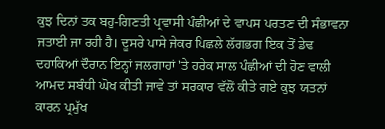ਕੁਝ ਦਿਨਾਂ ਤਕ ਬਹੁ-ਗਿਣਤੀ ਪ੍ਰਵਾਸੀ ਪੰਛੀਆਂ ਦੇ ਵਾਪਸ ਪਰਤਣ ਦੀ ਸੰਭਾਵਨਾ ਜਤਾਈ ਜਾ ਰਹੀ ਹੈ। ਦੂਸਰੇ ਪਾਸੇ ਜੇਕਰ ਪਿਛਲੇ ਲੱਗਭਗ ਇਕ ਤੋਂ ਡੇਢ ਦਹਾਕਿਆਂ ਦੌਰਾਨ ਇਨ੍ਹਾਂ ਜਲਗਾਹਾਂ 'ਤੇ ਹਰੇਕ ਸਾਲ ਪੰਛੀਆਂ ਦੀ ਹੋਣ ਵਾਲੀ ਆਮਦ ਸਬੰਧੀ ਘੋਖ ਕੀਤੀ ਜਾਵੇ ਤਾਂ ਸਰਕਾਰ ਵੱਲੋਂ ਕੀਤੇ ਗਏ ਕੁਝ ਯਤਨਾਂ ਕਾਰਨ ਪ੍ਰਮੁੱਖ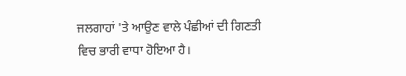ਜਲਗਾਹਾਂ 'ਤੇ ਆਉਣ ਵਾਲੇ ਪੰਛੀਆਂ ਦੀ ਗਿਣਤੀ ਵਿਚ ਭਾਰੀ ਵਾਧਾ ਹੋਇਆ ਹੈ।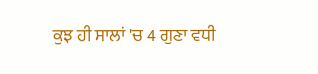ਕੁਝ ਹੀ ਸਾਲਾਂ 'ਚ 4 ਗੁਣਾ ਵਧੀ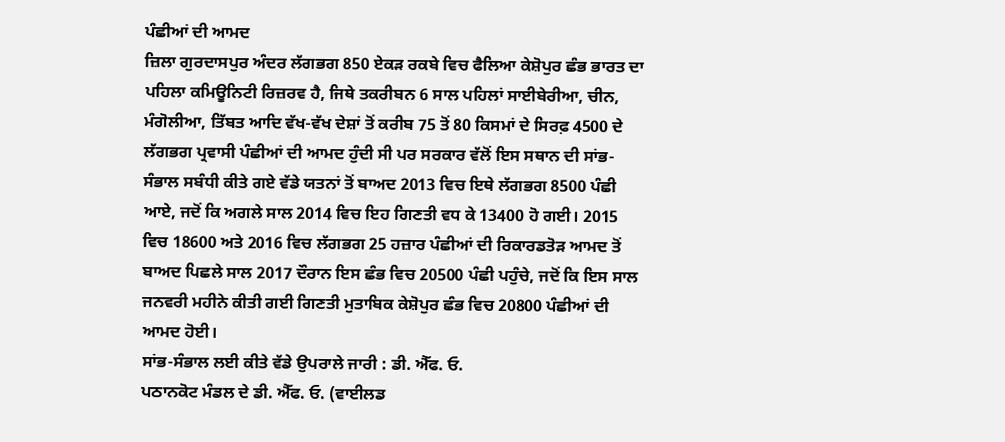ਪੰਛੀਆਂ ਦੀ ਆਮਦ
ਜ਼ਿਲਾ ਗੁਰਦਾਸਪੁਰ ਅੰਦਰ ਲੱਗਭਗ 850 ਏਕੜ ਰਕਬੇ ਵਿਚ ਫੈਲਿਆ ਕੇਸ਼ੋਪੁਰ ਛੰਭ ਭਾਰਤ ਦਾ ਪਹਿਲਾ ਕਮਿਊਨਿਟੀ ਰਿਜ਼ਰਵ ਹੈ, ਜਿਥੇ ਤਕਰੀਬਨ 6 ਸਾਲ ਪਹਿਲਾਂ ਸਾਈਬੇਰੀਆ, ਚੀਨ, ਮੰਗੋਲੀਆ, ਤਿੱਬਤ ਆਦਿ ਵੱਖ-ਵੱਖ ਦੇਸ਼ਾਂ ਤੋਂ ਕਰੀਬ 75 ਤੋਂ 80 ਕਿਸਮਾਂ ਦੇ ਸਿਰਫ਼ 4500 ਦੇ ਲੱਗਭਗ ਪ੍ਰਵਾਸੀ ਪੰਛੀਆਂ ਦੀ ਆਮਦ ਹੁੰਦੀ ਸੀ ਪਰ ਸਰਕਾਰ ਵੱਲੋਂ ਇਸ ਸਥਾਨ ਦੀ ਸਾਂਭ-ਸੰਭਾਲ ਸਬੰਧੀ ਕੀਤੇ ਗਏ ਵੱਡੇ ਯਤਨਾਂ ਤੋਂ ਬਾਅਦ 2013 ਵਿਚ ਇਥੇ ਲੱਗਭਗ 8500 ਪੰਛੀ ਆਏ, ਜਦੋਂ ਕਿ ਅਗਲੇ ਸਾਲ 2014 ਵਿਚ ਇਹ ਗਿਣਤੀ ਵਧ ਕੇ 13400 ਹੋ ਗਈ। 2015 ਵਿਚ 18600 ਅਤੇ 2016 ਵਿਚ ਲੱਗਭਗ 25 ਹਜ਼ਾਰ ਪੰਛੀਆਂ ਦੀ ਰਿਕਾਰਡਤੋੜ ਆਮਦ ਤੋਂ ਬਾਅਦ ਪਿਛਲੇ ਸਾਲ 2017 ਦੌਰਾਨ ਇਸ ਛੰਭ ਵਿਚ 20500 ਪੰਛੀ ਪਹੁੰਚੇ, ਜਦੋਂ ਕਿ ਇਸ ਸਾਲ ਜਨਵਰੀ ਮਹੀਨੇ ਕੀਤੀ ਗਈ ਗਿਣਤੀ ਮੁਤਾਬਿਕ ਕੇਸ਼ੋਪੁਰ ਛੰਭ ਵਿਚ 20800 ਪੰਛੀਆਂ ਦੀ ਆਮਦ ਹੋਈ।
ਸਾਂਭ-ਸੰਭਾਲ ਲਈ ਕੀਤੇ ਵੱਡੇ ਉਪਰਾਲੇ ਜਾਰੀ : ਡੀ. ਐੱਫ. ਓ.
ਪਠਾਨਕੋਟ ਮੰਡਲ ਦੇ ਡੀ. ਐੱਫ. ਓ. (ਵਾਈਲਡ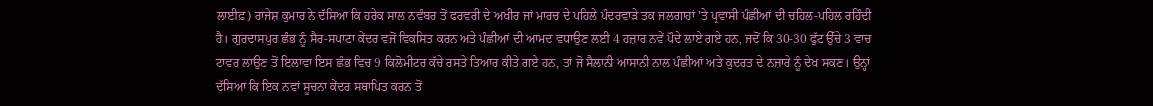ਲਾਈਫ਼) ਰਾਜੇਸ਼ ਕੁਮਾਰ ਨੇ ਦੱਸਿਆ ਕਿ ਹਰੇਕ ਸਾਲ ਨਵੰਬਰ ਤੋਂ ਫਰਵਰੀ ਦੇ ਅਖੀਰ ਜਾਂ ਮਾਰਚ ਦੇ ਪਹਿਲੇ ਪੰਦਰਵਾੜੇ ਤਕ ਜਲਗਾਹਾਂ 'ਤੇ ਪ੍ਰਵਾਸੀ ਪੰਛੀਆਂ ਦੀ ਚਹਿਲ-ਪਹਿਲ ਰਹਿੰਦੀ ਹੈ। ਗੁਰਦਾਸਪੁਰ ਛੰਭ ਨੂੰ ਸੈਰ-ਸਪਾਟਾ ਕੇਂਦਰ ਵਜੋਂ ਵਿਕਸਿਤ ਕਰਨ ਅਤੇ ਪੰਛੀਆਂ ਦੀ ਆਮਦ ਵਧਾਉਣ ਲਈ 4 ਹਜ਼ਾਰ ਨਵੇਂ ਪੌਦੇ ਲਾਏ ਗਏ ਹਨ, ਜਦੋਂ ਕਿ 30-30 ਫੁੱਟ ਉੱਚੇ 3 ਵਾਚ ਟਾਵਰ ਲਾਉਣ ਤੋਂ ਇਲਾਵਾ ਇਸ ਛੰਭ ਵਿਚ 9 ਕਿਲੋਮੀਟਰ ਕੱਚੇ ਰਸਤੇ ਤਿਆਰ ਕੀਤੇ ਗਏ ਹਨ, ਤਾਂ ਜੋ ਸੈਲਾਨੀ ਆਸਾਨੀ ਨਾਲ ਪੰਛੀਆਂ ਅਤੇ ਕੁਦਰਤ ਦੇ ਨਜ਼ਾਰੇ ਨੂੰ ਦੇਖ ਸਕਣ। ਉਨ੍ਹਾਂ ਦੱਸਿਆ ਕਿ ਇਕ ਨਵਾਂ ਸੂਚਨਾ ਕੇਂਦਰ ਸਥਾਪਿਤ ਕਰਨ ਤੋਂ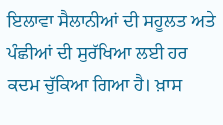ਇਲਾਵਾ ਸੈਲਾਨੀਆਂ ਦੀ ਸਹੂਲਤ ਅਤੇ ਪੰਛੀਆਂ ਦੀ ਸੁਰੱਖਿਆ ਲਈ ਹਰ ਕਦਮ ਚੁੱਕਿਆ ਗਿਆ ਹੈ। ਖ਼ਾਸ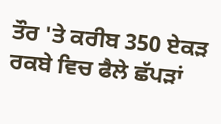ਤੌਰ 'ਤੇ ਕਰੀਬ 350 ਏਕੜ ਰਕਬੇ ਵਿਚ ਫੈਲੇ ਛੱਪੜਾਂ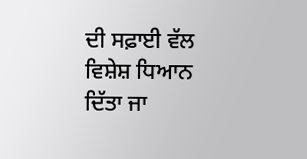ਦੀ ਸਫ਼ਾਈ ਵੱਲ ਵਿਸ਼ੇਸ਼ ਧਿਆਨ ਦਿੱਤਾ ਜਾ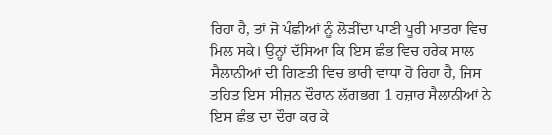ਰਿਹਾ ਹੈ, ਤਾਂ ਜੋ ਪੰਛੀਆਂ ਨੂੰ ਲੋੜੀਂਦਾ ਪਾਣੀ ਪੂਰੀ ਮਾਤਰਾ ਵਿਚ ਮਿਲ ਸਕੇ। ਉਨ੍ਹਾਂ ਦੱਸਿਆ ਕਿ ਇਸ ਛੰਭ ਵਿਚ ਹਰੇਕ ਸਾਲ ਸੈਲਾਨੀਆਂ ਦੀ ਗਿਣਤੀ ਵਿਚ ਭਾਰੀ ਵਾਧਾ ਹੋ ਰਿਹਾ ਹੈ, ਜਿਸ ਤਹਿਤ ਇਸ ਸੀਜ਼ਨ ਦੌਰਾਨ ਲੱਗਭਗ 1 ਹਜ਼ਾਰ ਸੈਲਾਨੀਆਂ ਨੇ ਇਸ ਛੰਭ ਦਾ ਦੌਰਾ ਕਰ ਕੇ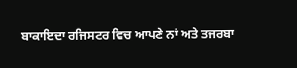ਬਾਕਾਇਦਾ ਰਜਿਸਟਰ ਵਿਚ ਆਪਣੇ ਨਾਂ ਅਤੇ ਤਜਰਬਾ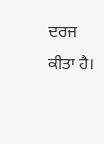ਦਰਜ ਕੀਤਾ ਹੈ।